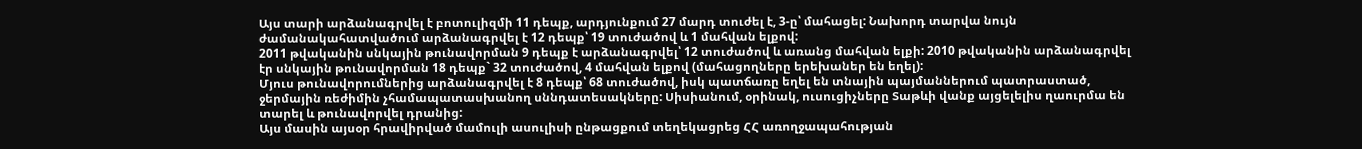Այս տարի արձանագրվել է բոտուլիզմի 11 դեպք, արդյունքում 27 մարդ տուժել է, 3-ը՝ մահացել: Նախորդ տարվա նույն ժամանակահատվածում արձանագրվել է 12 դեպք՝ 19 տուժածով և 1 մահվան ելքով:
2011 թվականին սնկային թունավորման 9 դեպք է արձանագրվել՝ 12 տուժածով և առանց մահվան ելքի: 2010 թվականին արձանագրվել էր սնկային թունավորման 18 դեպք` 32 տուժածով, 4 մահվան ելքով (մահացողները երեխաներ են եղել):
Մյուս թունավորումներից արձանագրվել է 8 դեպք՝ 68 տուժածով, իսկ պատճառը եղել են տնային պայմաններում պատրաստած, ջերմային ռեժիմին չհամապատասխանող սննդատեսակները: Սիսիանում, օրինակ, ուսուցիչները Տաթևի վանք այցելելիս ղաուրմա են տարել և թունավորվել դրանից:
Այս մասին այսօր հրավիրված մամուլի ասուլիսի ընթացքում տեղեկացրեց ՀՀ առողջապահության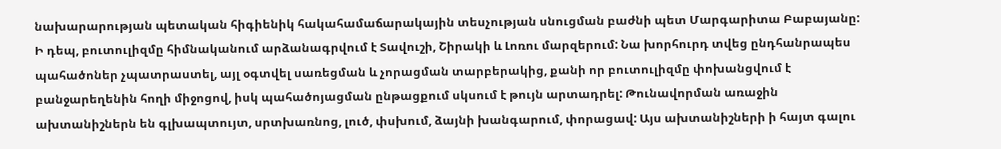նախարարության պետական հիգիենիկ հակահամաճարակային տեսչության սնուցման բաժնի պետ Մարգարիտա Բաբայանը:
Ի դեպ, բուտուլիզմը հիմնականում արձանագրվում է Տավուշի, Շիրակի և Լոռու մարզերում: Նա խորհուրդ տվեց ընդհանրապես պահածոներ չպատրաստել, այլ օգտվել սառեցման և չորացման տարբերակից, քանի որ բուտուլիզմը փոխանցվում է բանջարեղենին հողի միջոցով, իսկ պահածոյացման ընթացքում սկսում է թույն արտադրել: Թունավորման առաջին ախտանիշներն են գլխապտույտ, սրտխառնոց, լուծ, փսխում, ձայնի խանգարում, փորացավ: Այս ախտանիշների ի հայտ գալու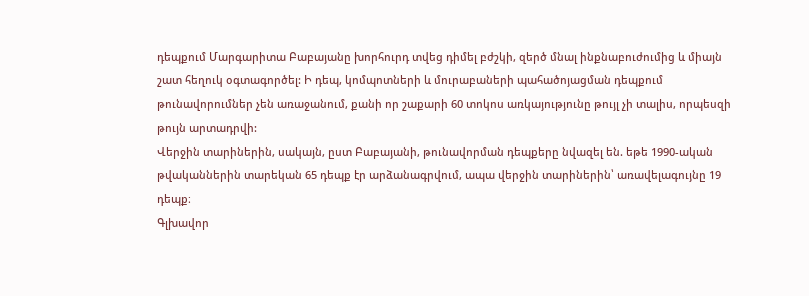դեպքում Մարգարիտա Բաբայանը խորհուրդ տվեց դիմել բժշկի, զերծ մնալ ինքնաբուժումից և միայն շատ հեղուկ օգտագործել: Ի դեպ, կոմպոտների և մուրաբաների պահածոյացման դեպքում թունավորումներ չեն առաջանում, քանի որ շաքարի 60 տոկոս առկայությունը թույլ չի տալիս, որպեսզի թույն արտադրվի:
Վերջին տարիներին, սակայն, ըստ Բաբայանի, թունավորման դեպքերը նվազել են. եթե 1990-ական թվականներին տարեկան 65 դեպք էր արձանագրվում, ապա վերջին տարիներին՝ առավելագույնը 19 դեպք։
Գլխավոր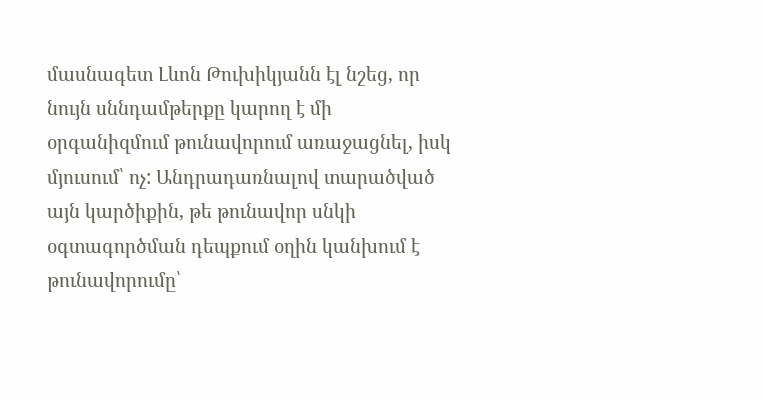մասնագետ Լևոն Թուխիկյանն էլ նշեց, որ նույն սննդամթերքը կարող է մի օրգանիզմում թունավորում առաջացնել, իսկ մյուսում՝ ոչ: Անդրադառնալով տարածված այն կարծիքին, թե թունավոր սնկի օգտագործման դեպքում օղին կանխում է թունավորումը՝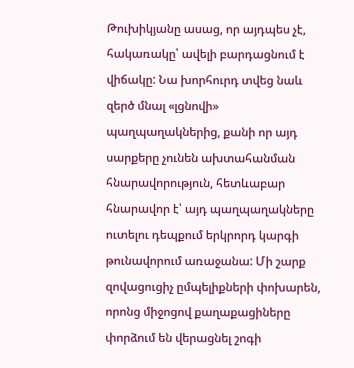Թուխիկյանը ասաց, որ այդպես չէ, հակառակը՝ ավելի բարդացնում է վիճակը: Նա խորհուրդ տվեց նաև զերծ մնալ «լցնովի» պաղպաղակներից, քանի որ այդ սարքերը չունեն ախտահանման հնարավորություն, հետևաբար հնարավոր է՝ այդ պաղպաղակները ուտելու դեպքում երկրորդ կարգի թունավորում առաջանա: Մի շարք զովացուցիչ ըմպելիքների փոխարեն, որոնց միջոցով քաղաքացիները փորձում են վերացնել շոգի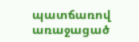պատճառով առաջացած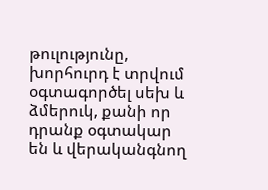թուլությունը, խորհուրդ է տրվում օգտագործել սեխ և ձմերուկ, քանի որ դրանք օգտակար են և վերականգնող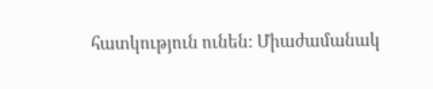հատկություն ունեն: Միաժամանակ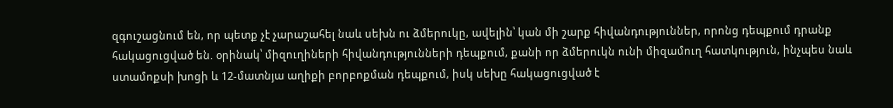զգուշացնում են, որ պետք չէ չարաշահել նաև սեխն ու ձմերուկը, ավելին՝ կան մի շարք հիվանդություններ, որոնց դեպքում դրանք հակացուցված են. օրինակ՝ միզուղիների հիվանդությունների դեպքում, քանի որ ձմերուկն ունի միզամուղ հատկություն, ինչպես նաև ստամոքսի խոցի և 12-մատնյա աղիքի բորբոքման դեպքում, իսկ սեխը հակացուցված է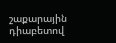շաքարային դիաբետով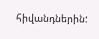հիվանդներին: